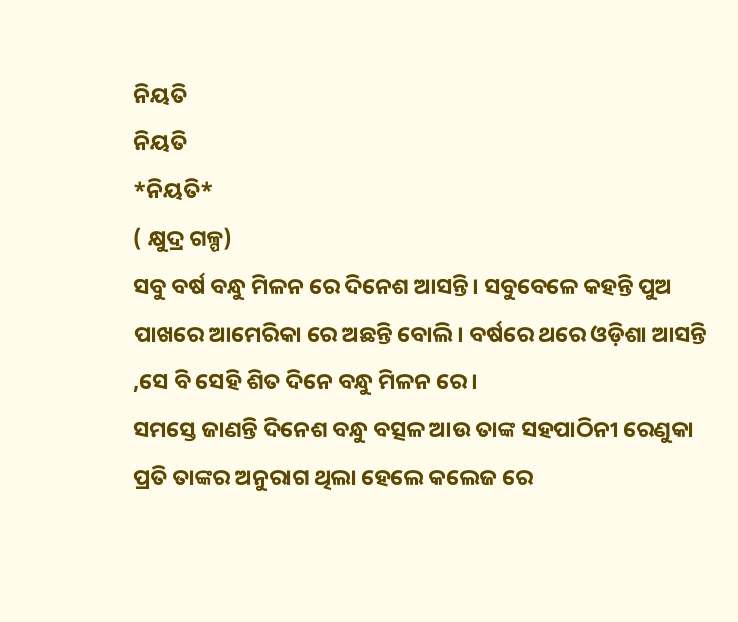ନିୟତି
ନିୟତି
*ନିୟତି*
( କ୍ଷୁଦ୍ର ଗଳ୍ପ)
ସବୁ ବର୍ଷ ବନ୍ଧୁ ମିଳନ ରେ ଦିନେଶ ଆସନ୍ତି। ସବୁବେଳେ କହନ୍ତି ପୁଅ ପାଖରେ ଆମେରିକା ରେ ଅଛନ୍ତି ବୋଲି। ବର୍ଷରେ ଥରେ ଓଡ଼ିଶା ଆସନ୍ତି ,ସେ ବି ସେହି ଶିତ ଦିନେ ବନ୍ଧୁ ମିଳନ ରେ।
ସମସ୍ତେ ଜାଣନ୍ତି ଦିନେଶ ବନ୍ଧୁ ବତ୍ସଳ ଆଉ ତାଙ୍କ ସହପାଠିନୀ ରେଣୁକା ପ୍ରତି ତାଙ୍କର ଅନୁରାଗ ଥିଲା ହେଲେ କଲେଜ ରେ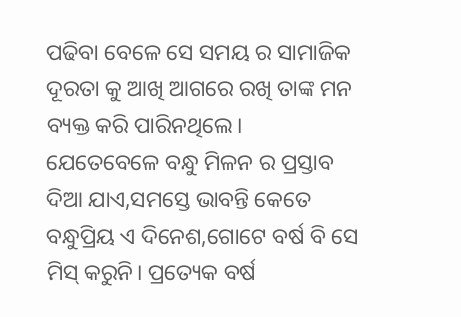ପଢିବା ବେଳେ ସେ ସମୟ ର ସାମାଜିକ ଦୂରତା କୁ ଆଖି ଆଗରେ ରଖି ତାଙ୍କ ମନ ବ୍ୟକ୍ତ କରି ପାରିନଥିଲେ।
ଯେତେବେଳେ ବନ୍ଧୁ ମିଳନ ର ପ୍ରସ୍ତାବ ଦିଆ ଯାଏ,ସମସ୍ତେ ଭାବନ୍ତି କେତେ ବନ୍ଧୁପ୍ରିୟ ଏ ଦିନେଶ,ଗୋଟେ ବର୍ଷ ବି ସେ ମିସ୍ କରୁନି। ପ୍ରତ୍ୟେକ ବର୍ଷ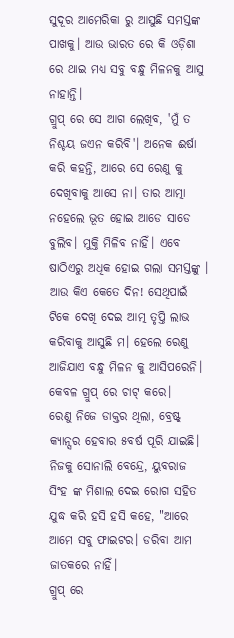ସୁଦୂର ଆମେରିକା ରୁ ଆସୁଛି ସମସ୍ତଙ୍କ ପାଖକୁ। ଆଉ ଭାରତ ରେ କି ଓଡ଼ିଶା ରେ ଥାଇ ମଧ୍ୟ ସବୁ ବନ୍ଧୁ ମିଳନକୁ ଆସୁ ନାହାନ୍ତି।
ଗ୍ରୁପ୍ ରେ ସେ ଆଗ ଲେଖିବ, 'ମୁଁ ତ ନିଶ୍ଚୟ ଜଏନ କରିବି'। ଅନେକ ଈର୍ଷା କରି କହନ୍ତି, ଆରେ ସେ ରେଣୁ କୁ ଦେଖିବାକୁ ଆସେ ନା। ତାର ଆତ୍ମା ନହେଲେ ଭୂତ ହୋଇ ଆଡେ ସାଡେ ବୁଲିବ। ମୁକ୍ତି ମିଳିବ ନାହିଁ। ଏବେ ଷାଠିଏରୁ ଅଧିକ ହୋଇ ଗଲା ସମସ୍ତଙ୍କୁ । ଆଉ କିଏ କେତେ ଦିନ! ସେଥିପାଇଁ ଟିକେ ଦେଖି ଦେଇ ଆତ୍ମ ତୃପ୍ତି ଲାଭ କରିବାକୁ ଆସୁଛି ମ। ହେଲେ ରେଣୁ ଆଜିଯାଏ ବନ୍ଧୁ ମିଳନ କୁ ଆସିପରେନି।
କେବଳ ଗ୍ରୁପ୍ ରେ ଚାଟ୍ କରେ।
ରେଣୁ ନିଜେ ଡାକ୍ତର ଥିଲା, ବ୍ରେଷ୍ଟ୍ କ୍ୟାନ୍ସର ହେବାର ୫ବର୍ଷ ପୂରି ଯାଇଛି। ନିଜକୁ ସୋନାଲି ବେନ୍ଦ୍ରେ, ୟୁବରାଜ ସିଂହ ଙ୍କ ମିଶାଲ ଦେଇ ରୋଗ ସହିତ ଯୁଦ୍ଧ କରି ହସି ହସି କହେ, "ଆରେ ଆମେ ସବୁ ଫାଇଟର। ଡରିବା ଆମ ଜାତକରେ ନାହିଁ।
ଗ୍ରୁପ୍ ରେ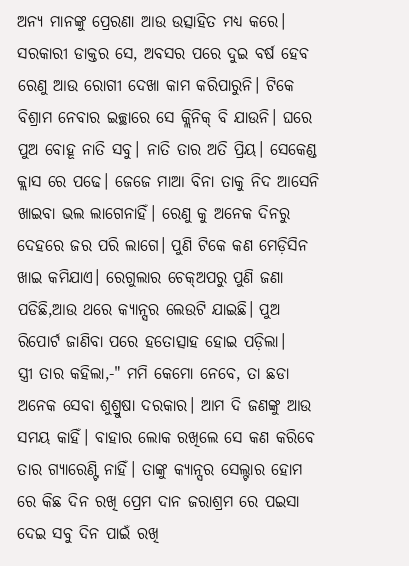ଅନ୍ୟ ମାନଙ୍କୁ ପ୍ରେରଣା ଆଉ ଉତ୍ସାହିତ ମଧ୍ୟ କରେ। ସରକାରୀ ଡାକ୍ତର ସେ, ଅବସର ପରେ ଦୁଇ ବର୍ଷ ହେବ ରେଣୁ ଆଉ ରୋଗୀ ଦେଖା କାମ କରିପାରୁନି। ଟିକେ ବିଶ୍ରାମ ନେବାର ଇଚ୍ଛାରେ ସେ କ୍ଲିନିକ୍ ବି ଯାଉନି। ଘରେ ପୁଅ ବୋହୂ ନାତି ସବୁ। ନାତି ତାର ଅତି ପ୍ରିୟ। ସେକେଣ୍ଡ କ୍ଲାସ ରେ ପଢେ। ଜେଜେ ମାଆ ବିନା ତାକୁ ନିଦ ଆସେନି ଖାଇବା ଭଲ ଲାଗେନାହିଁ। ରେଣୁ କୁ ଅନେକ ଦିନରୁ ଦେହରେ ଜର ପରି ଲାଗେ। ପୁଣି ଟିକେ କଣ ମେଡ଼ିସିନ ଖାଇ କମିଯାଏ। ରେଗୁଲାର ଚେକ୍ଅପରୁ ପୁଣି ଜଣା ପଡିଛି,ଆଉ ଥରେ କ୍ୟାନ୍ସର ଲେଉଟି ଯାଇଛି। ପୁଅ ରିପୋର୍ଟ ଜାଣିବା ପରେ ହତୋତ୍ସାହ ହୋଇ ପଡ଼ିଲା।
ସ୍ତ୍ରୀ ତାର କହିଲା,-" ମମି କେମୋ ନେବେ, ତା ଛଡା ଅନେକ ସେବା ଶୁଶ୍ରୁଷା ଦରକାର। ଆମ ଦି ଜଣଙ୍କୁ ଆଉ ସମୟ କାହିଁ। ବାହାର ଲୋକ ରଖିଲେ ସେ କଣ କରିବେ ତାର ଗ୍ୟାରେଣ୍ଟି ନାହିଁ। ତାଙ୍କୁ କ୍ୟାନ୍ସର ସେଲ୍ଟାର ହୋମ ରେ କିଛ ଦିନ ରଖି ପ୍ରେମ ଦାନ ଜରାଶ୍ରମ ରେ ପଇସା ଦେଇ ସବୁ ଦିନ ପାଇଁ ରଖି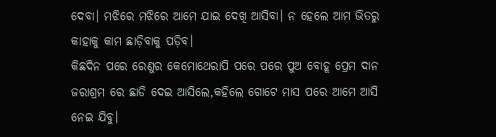ଦେବା। ମଝିରେ ମଝିରେ ଆମେ ଯାଇ ଦେଖି ଆସିବା। ନ ହେଲେ ଆମ ଭିତରୁ କାହାକୁ କାମ ଛାଡ଼ିବାକୁ ପଡ଼ିବ।
କିଛଦିନ ପରେ ରେଣୁର କେମୋଥେରାପି ପରେ ପରେ ପୁଅ ବୋହୂ ପ୍ରେମ ଦାନ ଜରାଶ୍ରମ ରେ ଛାଡି ଦେଇ ଆସିଲେ,କହିଲେ ଗୋଟେ ମାସ ପରେ ଆମେ ଆସି ନେଇ ଯିବୁ।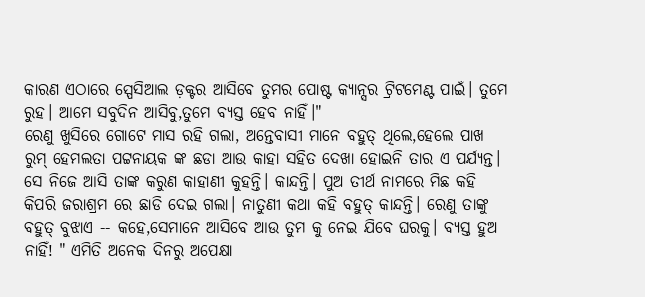କାରଣ ଏଠାରେ ସ୍ପେସିଆଲ ଡ଼କ୍ଟର ଆସିବେ ତୁମର ପୋଷ୍ଟ କ୍ୟାନ୍ସର ଟ୍ରିଟମେଣ୍ଟ ପାଇଁ। ତୁମେ ରୁହ। ଆମେ ସବୁଦିନ ଆସିବୁ,ତୁମେ ବ୍ୟସ୍ତ ହେବ ନାହିଁ।"
ରେଣୁ ଖୁସିରେ ଗୋଟେ ମାସ ରହି ଗଲା, ଅନ୍ତେବାସୀ ମାନେ ବହୁତ୍ ଥିଲେ,ହେଲେ ପାଖ ରୁମ୍ ହେମଲତା ପଟ୍ଟନାୟକ ଙ୍କ ଛଡା ଆଉ କାହା ସହିତ ଦେଖା ହୋଇନି ତାର ଏ ପର୍ଯ୍ୟନ୍ତ। ସେ ନିଜେ ଆସି ତାଙ୍କ କରୁଣ କାହାଣୀ କୁହନ୍ତି। କାନ୍ଦନ୍ତି। ପୁଅ ତୀର୍ଥ ନାମରେ ମିଛ କହି କିପରି ଜରାଶ୍ରମ ରେ ଛାଡି ଦେଇ ଗଲା। ନାତୁଣୀ କଥା କହି ବହୁତ୍ କାନ୍ଦନ୍ତି। ରେଣୁ ତାଙ୍କୁ ବହୁତ୍ ବୁଝାଏ -- କହେ,ସେମାନେ ଆସିବେ ଆଉ ତୁମ କୁ ନେଇ ଯିବେ ଘରକୁ। ବ୍ୟସ୍ତ ହୁଅ ନାହିଁ! " ଏମିତି ଅନେକ ଦିନରୁ ଅପେକ୍ଷା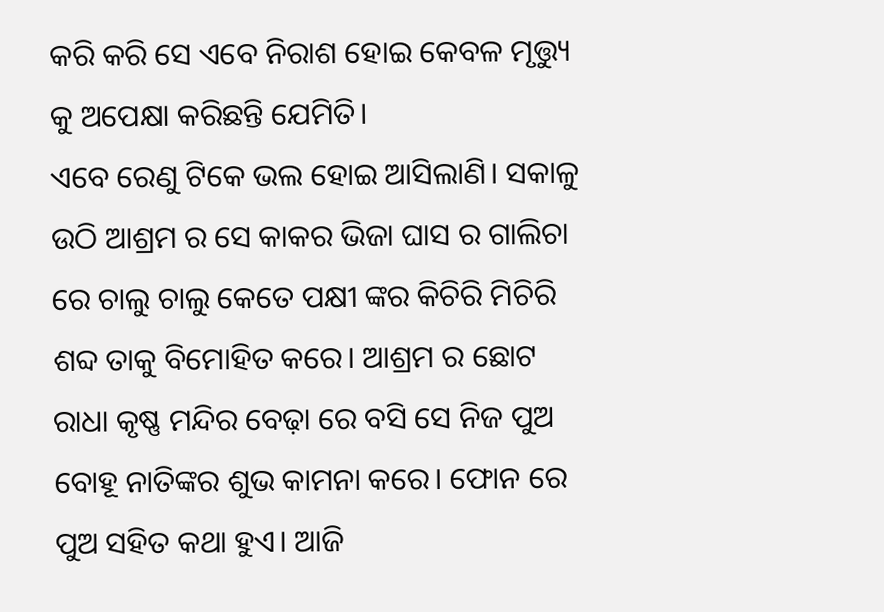କରି କରି ସେ ଏବେ ନିରାଶ ହୋଇ କେବଳ ମୃତ୍ତ୍ୟୁ କୁ ଅପେକ୍ଷା କରିଛନ୍ତି ଯେମିତି।
ଏବେ ରେଣୁ ଟିକେ ଭଲ ହୋଇ ଆସିଲାଣି। ସକାଳୁ ଉଠି ଆଶ୍ରମ ର ସେ କାକର ଭିଜା ଘାସ ର ଗାଲିଚା ରେ ଚାଲୁ ଚାଲୁ କେତେ ପକ୍ଷୀ ଙ୍କର କିଚିରି ମିଚିରି ଶବ୍ଦ ତାକୁ ବିମୋହିତ କରେ। ଆଶ୍ରମ ର ଛୋଟ ରାଧା କୃଷ୍ଣ ମନ୍ଦିର ବେଢ଼ା ରେ ବସି ସେ ନିଜ ପୁଅ ବୋହୂ ନାତିଙ୍କର ଶୁଭ କାମନା କରେ। ଫୋନ ରେ ପୁଅ ସହିତ କଥା ହୁଏ। ଆଜି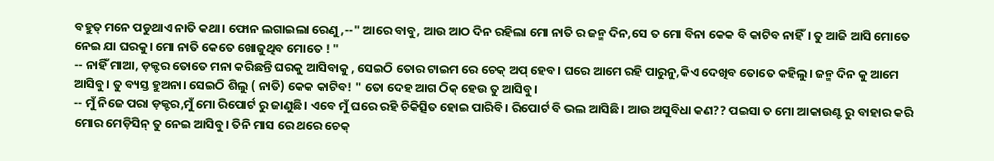ବହୁତ୍ ମନେ ପଡୁଥାଏ ନାତି କଥା। ଫୋନ ଲଗାଇଲା ରେଣୁ,--" ଆରେ ବାବୁ, ଆଉ ଆଠ ଦିନ ରହିଲା ମୋ ନାତି ର ଜନ୍ମ ଦିନ,ସେ ତ ମୋ ବିନା କେକ ବି କାଟିବ ନାହିଁ। ତୁ ଆଜି ଆସି ମୋତେ ନେଇ ଯା ଘରକୁ। ମୋ ନାତି କେତେ ଖୋଜୁଥିବ ମୋତେ ! "
-- ନାହିଁ ମାଆ, ଡ଼କ୍ଟର ତୋତେ ମନା କରିଛନ୍ତି ଘରକୁ ଆସିବାକୁ , ସେଇଠି ତୋର ଟାଇମ ରେ ଚେକ୍ ଅପ୍ ହେବ। ଘରେ ଆମେ ରହି ପାରୁନୁ,କିଏ ଦେଖିବ ତୋତେ କହିଲୁ। ଜନ୍ମ ଦିନ କୁ ଆମେ ଆସିବୁ। ତୁ ବ୍ୟସ୍ତ ହୁଅନା। ସେଇଠି ଶିଲୁ ( ନାତି) କେକ କାଟିବ! " ତୋ ଦେହ ଆଗ ଠିକ୍ ହେଉ ତୁ ଆସିବୁ।
-- ମୁଁ ନିଜେ ପରା ଡ଼କ୍ଟର,ମୁଁ ମୋ ରିପୋର୍ଟ ରୁ ଜାଣୁଛି। ଏବେ ମୁଁ ଘରେ ରହି ଚିକିତ୍ସିତ ହୋଇ ପାରିବି। ରିପୋର୍ଟ ବି ଭଲ ଆସିଛି। ଆଉ ଅସୁବିଧା କଣ?? ପଇସା ତ ମୋ ଆକାଉଣ୍ଟ ରୁ ବାହାର କରି ମୋର ମେଡ଼ିସିନ୍ ତୁ ନେଇ ଆସିବୁ। ତିନି ମାସ ରେ ଥରେ ଚେକ୍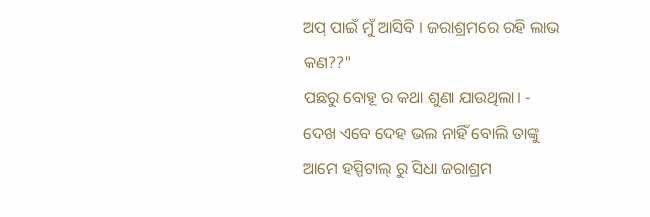ଅପ୍ ପାଇଁ ମୁଁ ଆସିବି । ଜରାଶ୍ରମରେ ରହି ଲାଭ କଣ??"
ପଛରୁ ବୋହୂ ର କଥା ଶୁଣା ଯାଉଥିଲା। - ଦେଖ ଏବେ ଦେହ ଭଲ ନାହିଁ ବୋଲି ତାଙ୍କୁ ଆମେ ହସ୍ପିଟାଲ୍ ରୁ ସିଧା ଜରାଶ୍ରମ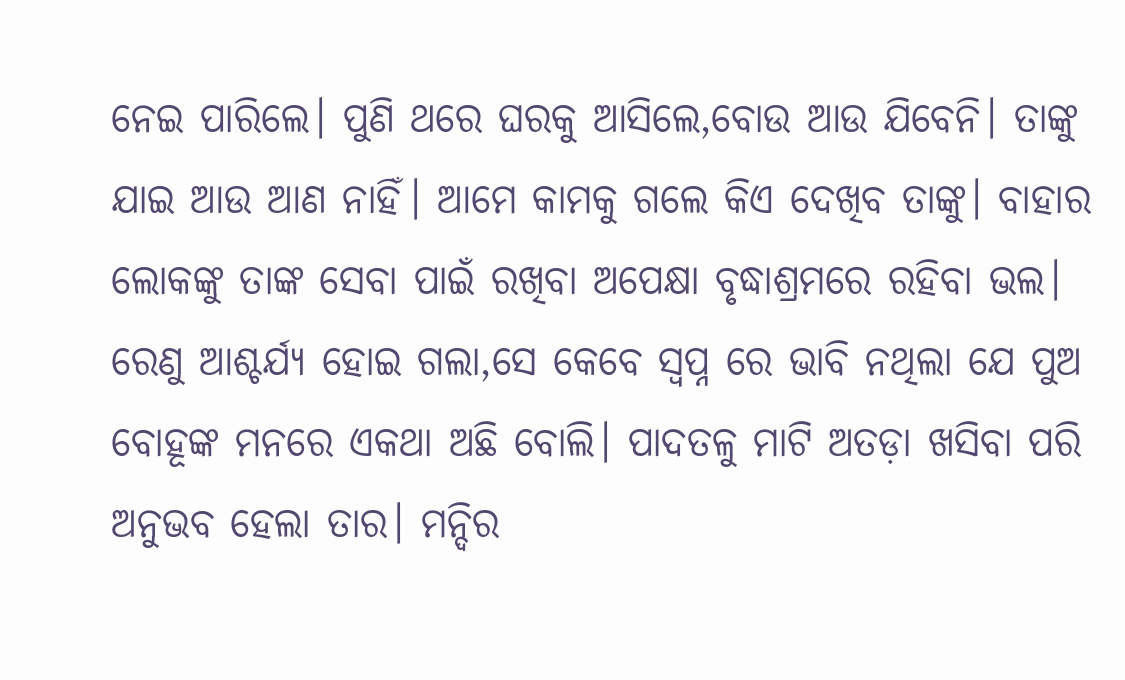ନେଇ ପାରିଲେ। ପୁଣି ଥରେ ଘରକୁ ଆସିଲେ,ବୋଉ ଆଉ ଯିବେନି। ତାଙ୍କୁ ଯାଇ ଆଉ ଆଣ ନାହିଁ। ଆମେ କାମକୁ ଗଲେ କିଏ ଦେଖିବ ତାଙ୍କୁ। ବାହାର ଲୋକଙ୍କୁ ତାଙ୍କ ସେବା ପାଇଁ ରଖିବା ଅପେକ୍ଷା ବୃଦ୍ଧାଶ୍ରମରେ ରହିବା ଭଲ।
ରେଣୁ ଆଶ୍ଚର୍ଯ୍ୟ ହୋଇ ଗଲା,ସେ କେବେ ସ୍ବପ୍ନ ରେ ଭାବି ନଥିଲା ଯେ ପୁଅ ବୋହୂଙ୍କ ମନରେ ଏକଥା ଅଛି ବୋଲି। ପାଦତଳୁ ମାଟି ଅତଡ଼ା ଖସିବା ପରି ଅନୁଭବ ହେଲା ତାର। ମନ୍ଦିର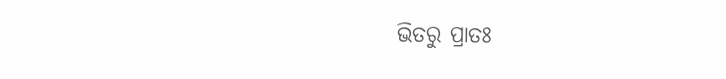ଭିତରୁ ପ୍ରାତଃ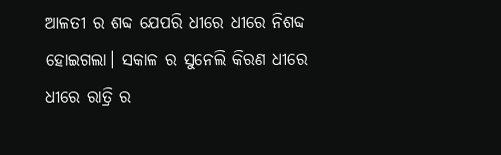ଆଳତୀ ର ଶବ୍ଦ ଯେପରି ଧୀରେ ଧୀରେ ନିଶବ୍ଦ ହୋଇଗଲା। ସକାଳ ର ସୁନେଲି କିରଣ ଧୀରେ ଧୀରେ ରାତ୍ରି ର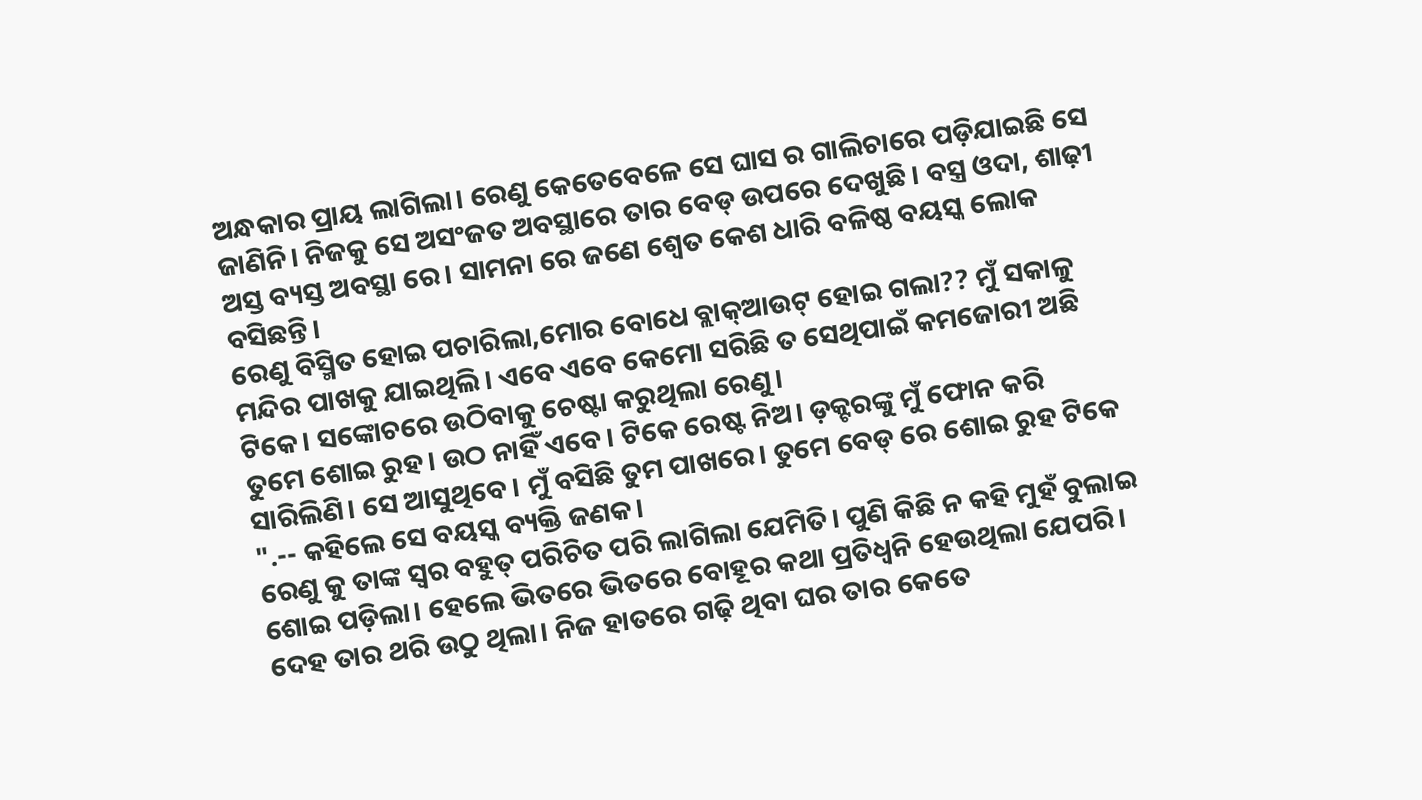ଅନ୍ଧକାର ପ୍ରାୟ ଲାଗିଲା। ରେଣୁ କେତେବେଳେ ସେ ଘାସ ର ଗାଲିଚାରେ ପଡ଼ିଯାଇଛି ସେ ଜାଣିନି। ନିଜକୁ ସେ ଅସଂଜତ ଅବସ୍ଥାରେ ତାର ବେଡ୍ ଉପରେ ଦେଖୁଛି । ବସ୍ତ୍ର ଓଦା, ଶାଢ଼ୀ ଅସ୍ତ ବ୍ୟସ୍ତ ଅବସ୍ଥା ରେ। ସାମନା ରେ ଜଣେ ଶ୍ୱେତ କେଶ ଧାରି ବଳିଷ୍ଠ ବୟସ୍କ ଲୋକ ବସିଛନ୍ତି।
ରେଣୁ ବିସ୍ମିତ ହୋଇ ପଚାରିଲା,ମୋର ବୋଧେ ବ୍ଲାକ୍ଆଉଟ୍ ହୋଇ ଗଲା?? ମୁଁ ସକାଳୁ ମନ୍ଦିର ପାଖକୁ ଯାଇଥିଲି। ଏବେ ଏବେ କେମୋ ସରିଛି ତ ସେଥିପାଇଁ କମଜୋରୀ ଅଛି ଟିକେ। ସଙ୍କୋଚରେ ଉଠିବାକୁ ଚେଷ୍ଟା କରୁଥିଲା ରେଣୁ।
ତୁମେ ଶୋଇ ରୁହ। ଉଠ ନାହିଁ ଏବେ। ଟିକେ ରେଷ୍ଟ ନିଅ। ଡ଼କ୍ଟରଙ୍କୁ ମୁଁ ଫୋନ କରି ସାରିଲିଣି। ସେ ଆସୁଥିବେ। ମୁଁ ବସିଛି ତୁମ ପାଖରେ। ତୁମେ ବେଡ୍ ରେ ଶୋଇ ରୁହ ଟିକେ ".-- କହିଲେ ସେ ବୟସ୍କ ବ୍ୟକ୍ତି ଜଣକ।
ରେଣୁ କୁ ତାଙ୍କ ସ୍ୱର ବହୁତ୍ ପରିଚିତ ପରି ଲାଗିଲା ଯେମିତି। ପୁଣି କିଛି ନ କହି ମୁହଁ ବୁଲାଇ ଶୋଇ ପଡ଼ିଲା। ହେଲେ ଭିତରେ ଭିତରେ ବୋହୂର କଥା ପ୍ରତିଧ୍ୱନି ହେଉଥିଲା ଯେପରି। ଦେହ ତାର ଥରି ଉଠୁ ଥିଲା। ନିଜ ହାତରେ ଗଢ଼ି ଥିବା ଘର ତାର କେତେ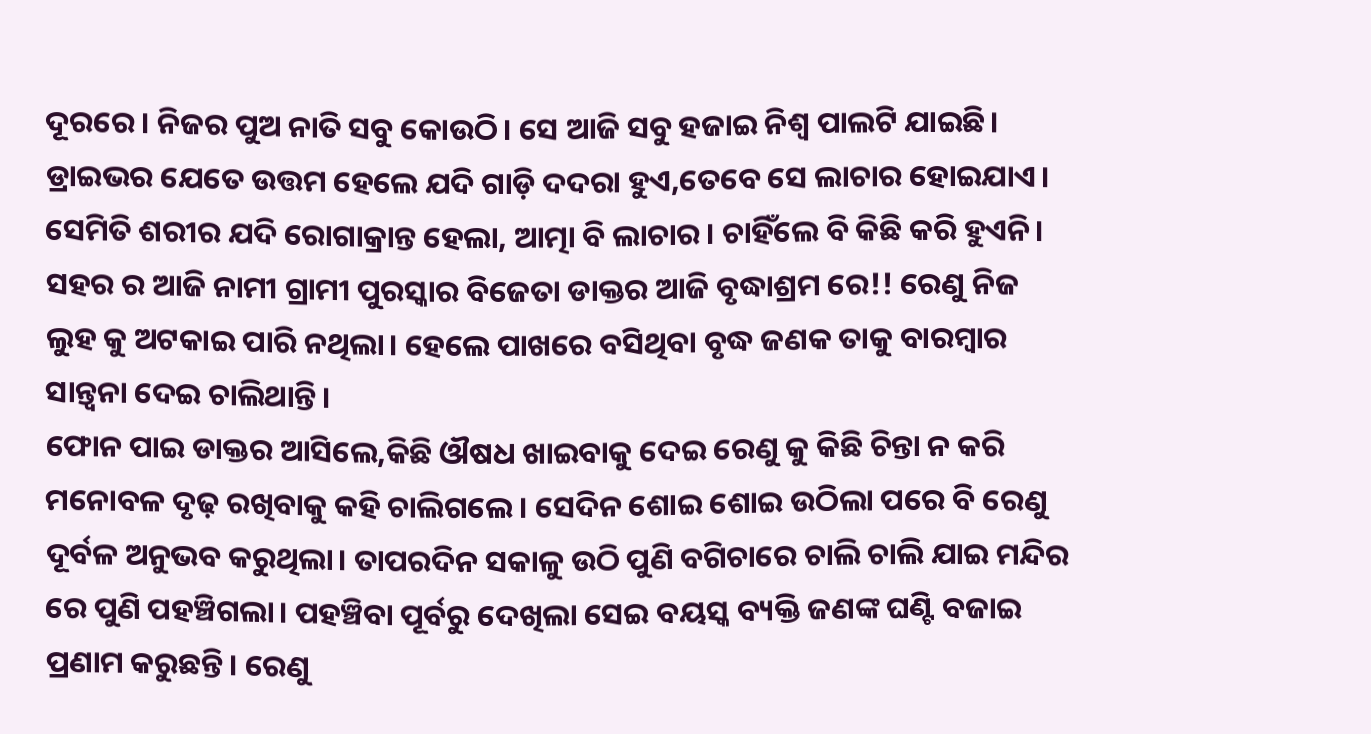ଦୂରରେ। ନିଜର ପୁଅ ନାତି ସବୁ କୋଉଠି। ସେ ଆଜି ସବୁ ହଜାଇ ନିଶ୍ଵ ପାଲଟି ଯାଇଛି।
ଡ୍ରାଇଭର ଯେତେ ଉତ୍ତମ ହେଲେ ଯଦି ଗାଡ଼ି ଦଦରା ହୁଏ,ତେବେ ସେ ଲାଚାର ହୋଇଯାଏ। ସେମିତି ଶରୀର ଯଦି ରୋଗାକ୍ରାନ୍ତ ହେଲା, ଆତ୍ମା ବି ଲାଚାର। ଚାହିଁଲେ ବି କିଛି କରି ହୁଏନି। ସହର ର ଆଜି ନାମୀ ଗ୍ରାମୀ ପୁରସ୍କାର ବିଜେତା ଡାକ୍ତର ଆଜି ବୃଦ୍ଧାଶ୍ରମ ରେ!! ରେଣୁ ନିଜ ଲୁହ କୁ ଅଟକାଇ ପାରି ନଥିଲା। ହେଲେ ପାଖରେ ବସିଥିବା ବୃଦ୍ଧ ଜଣକ ତାକୁ ବାରମ୍ବାର ସାନ୍ତ୍ୱନା ଦେଇ ଚାଲିଥାନ୍ତି।
ଫୋନ ପାଇ ଡାକ୍ତର ଆସିଲେ,କିଛି ଔଷଧ ଖାଇବାକୁ ଦେଇ ରେଣୁ କୁ କିଛି ଚିନ୍ତା ନ କରି ମନୋବଳ ଦୃଢ଼ ରଖିବାକୁ କହି ଚାଲିଗଲେ। ସେଦିନ ଶୋଇ ଶୋଇ ଉଠିଲା ପରେ ବି ରେଣୁ ଦୂର୍ବଳ ଅନୁଭବ କରୁଥିଲା। ତାପରଦିନ ସକାଳୁ ଉଠି ପୁଣି ବଗିଚାରେ ଚାଲି ଚାଲି ଯାଇ ମନ୍ଦିର ରେ ପୁଣି ପହଞ୍ଚିଗଲା। ପହଞ୍ଚିବା ପୂର୍ବରୁ ଦେଖିଲା ସେଇ ବୟସ୍କ ବ୍ୟକ୍ତି ଜଣଙ୍କ ଘଣ୍ଟି ବଜାଇ ପ୍ରଣାମ କରୁଛନ୍ତି। ରେଣୁ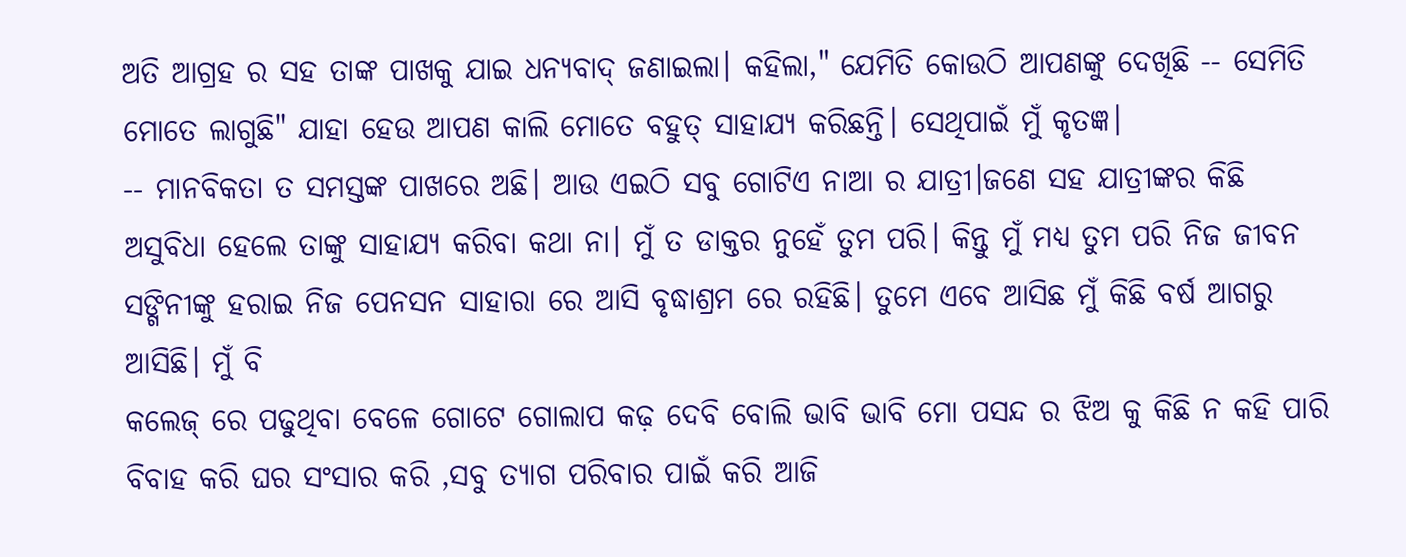ଅତି ଆଗ୍ରହ ର ସହ ତାଙ୍କ ପାଖକୁ ଯାଇ ଧନ୍ୟବାଦ୍ ଜଣାଇଲା। କହିଲା," ଯେମିତି କୋଉଠି ଆପଣଙ୍କୁ ଦେଖିଛି -- ସେମିତି ମୋତେ ଲାଗୁଛି" ଯାହା ହେଉ ଆପଣ କାଲି ମୋତେ ବହୁତ୍ ସାହାଯ୍ୟ କରିଛନ୍ତି। ସେଥିପାଇଁ ମୁଁ କୃତଜ୍ଞ।
-- ମାନବିକତା ତ ସମସ୍ତଙ୍କ ପାଖରେ ଅଛି। ଆଉ ଏଇଠି ସବୁ ଗୋଟିଏ ନାଆ ର ଯାତ୍ରୀ।ଜଣେ ସହ ଯାତ୍ରୀଙ୍କର କିଛି ଅସୁବିଧା ହେଲେ ତାଙ୍କୁ ସାହାଯ୍ୟ କରିବା କଥା ନା। ମୁଁ ତ ଡାକ୍ତର ନୁହେଁ ତୁମ ପରି। କିନ୍ତୁ ମୁଁ ମଧ୍ୟ ତୁମ ପରି ନିଜ ଜୀବନ ସଙ୍ଗିନୀଙ୍କୁ ହରାଇ ନିଜ ପେନସନ ସାହାରା ରେ ଆସି ବୃଦ୍ଧାଶ୍ରମ ରେ ରହିଛି। ତୁମେ ଏବେ ଆସିଛ ମୁଁ କିଛି ବର୍ଷ ଆଗରୁ ଆସିଛି। ମୁଁ ବି
କଲେଜ୍ ରେ ପଢୁଥିବା ବେଳେ ଗୋଟେ ଗୋଲାପ କଢ଼ ଦେବି ବୋଲି ଭାବି ଭାବି ମୋ ପସନ୍ଦ ର ଝିଅ କୁ କିଛି ନ କହି ପାରି ବିବାହ କରି ଘର ସଂସାର କରି ,ସବୁ ତ୍ୟାଗ ପରିବାର ପାଇଁ କରି ଆଜି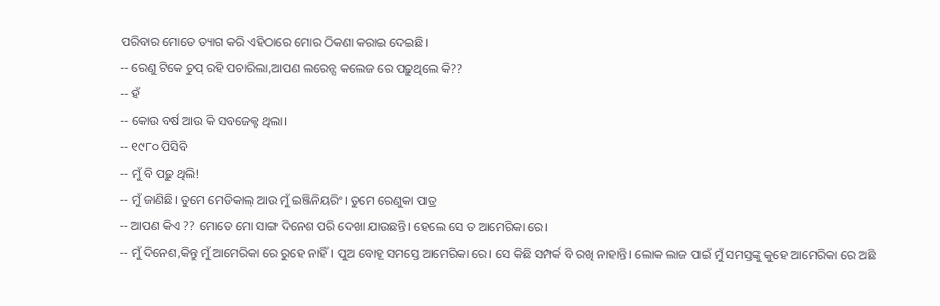ପରିବାର ମୋତେ ତ୍ୟାଗ କରି ଏହିଠାରେ ମୋର ଠିକଣା କରାଇ ଦେଇଛି।
-- ରେଣୁ ଟିକେ ଚୁପ୍ ରହି ପଚାରିଲା,ଆପଣ ଲରେନ୍ସ କଲେଜ ରେ ପଢ଼ୁଥିଲେ କି??
-- ହଁ
-- କୋଉ ବର୍ଷ ଆଉ କି ସବଜେକ୍ଟ ଥିଲା।
-- ୧୯୮୦ ପିସିବି
-- ମୁଁ ବି ପଢ଼ୁ ଥିଲି!
-- ମୁଁ ଜାଣିଛି। ତୁମେ ମେଡିକାଲ୍ ଆଉ ମୁଁ ଇଞ୍ଜିନିୟରିଂ। ତୁମେ ରେଣୁକା ପାତ୍ର
-- ଆପଣ କିଏ ?? ମୋତେ ମୋ ସାଙ୍ଗ ଦିନେଶ ପରି ଦେଖା ଯାଉଛନ୍ତି। ହେଲେ ସେ ତ ଆମେରିକା ରେ।
-- ମୁଁ ଦିନେଶ,କିନ୍ତୁ ମୁଁ ଆମେରିକା ରେ ରୁହେ ନାହିଁ। ପୁଅ ବୋହୂ ସମସ୍ତେ ଆମେରିକା ରେ। ସେ କିଛି ସମ୍ପର୍କ ବି ରଖି ନାହାନ୍ତି। ଲୋକ ଲାଜ ପାଇଁ ମୁଁ ସମସ୍ତଙ୍କୁ କୁହେ ଆମେରିକା ରେ ଅଛି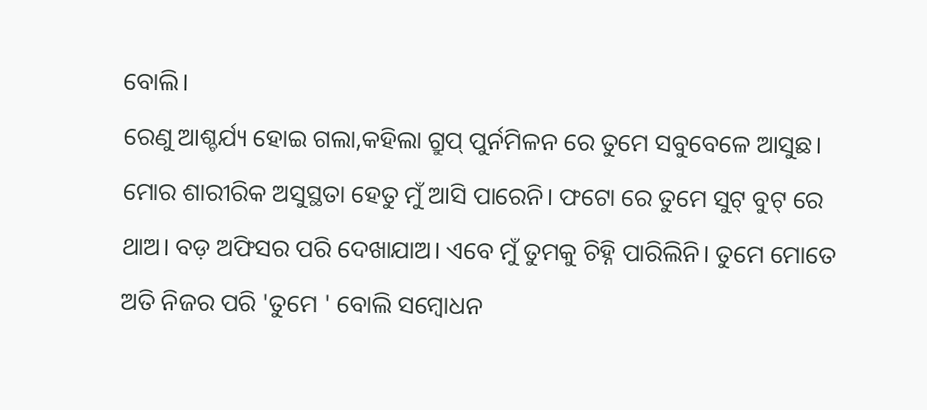ବୋଲି।
ରେଣୁ ଆଶ୍ଚର୍ଯ୍ୟ ହୋଇ ଗଲା,କହିଲା ଗ୍ରୁପ୍ ପୁର୍ନମିଳନ ରେ ତୁମେ ସବୁବେଳେ ଆସୁଛ। ମୋର ଶାରୀରିକ ଅସୁସ୍ଥତା ହେତୁ ମୁଁ ଆସି ପାରେନି। ଫଟୋ ରେ ତୁମେ ସୁଟ୍ ବୁଟ୍ ରେ ଥାଅ। ବଡ଼ ଅଫିସର ପରି ଦେଖାଯାଅ। ଏବେ ମୁଁ ତୁମକୁ ଚିହ୍ନି ପାରିଲିନି। ତୁମେ ମୋତେ ଅତି ନିଜର ପରି 'ତୁମେ ' ବୋଲି ସମ୍ବୋଧନ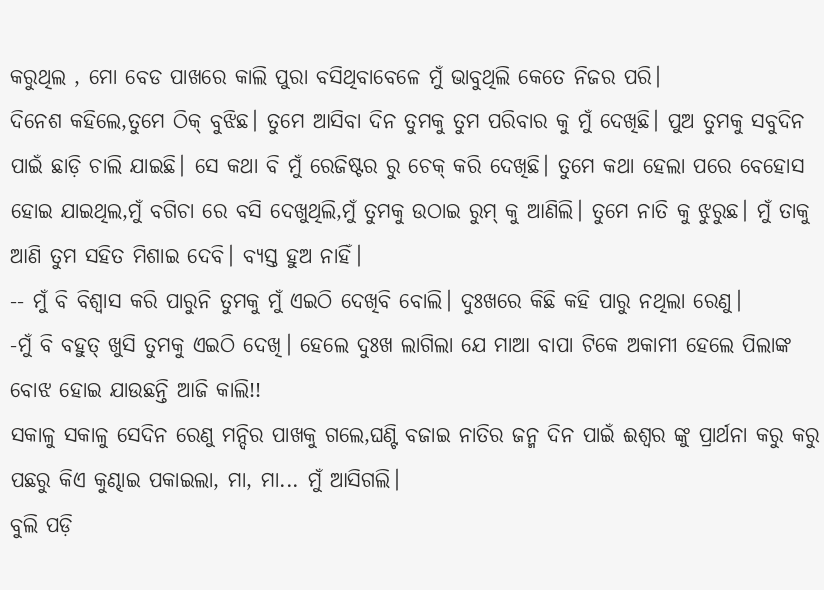କରୁଥିଲ , ମୋ ବେଡ ପାଖରେ କାଲି ପୁରା ବସିଥିବାବେଳେ ମୁଁ ଭାବୁଥିଲି କେତେ ନିଜର ପରି।
ଦିନେଶ କହିଲେ,ତୁମେ ଠିକ୍ ବୁଝିଛ। ତୁମେ ଆସିବା ଦିନ ତୁମକୁ ତୁମ ପରିବାର କୁ ମୁଁ ଦେଖିଛି। ପୁଅ ତୁମକୁ ସବୁଦିନ ପାଇଁ ଛାଡ଼ି ଚାଲି ଯାଇଛି। ସେ କଥା ବି ମୁଁ ରେଜିଷ୍ଟର ରୁ ଚେକ୍ କରି ଦେଖିଛି। ତୁମେ କଥା ହେଲା ପରେ ବେହୋସ ହୋଇ ଯାଇଥିଲ,ମୁଁ ବଗିଚା ରେ ବସି ଦେଖୁଥିଲି,ମୁଁ ତୁମକୁ ଉଠାଇ ରୁମ୍ କୁ ଆଣିଲି। ତୁମେ ନାତି କୁ ଝୁରୁଛ। ମୁଁ ତାକୁ ଆଣି ତୁମ ସହିତ ମିଶାଇ ଦେବି। ବ୍ୟସ୍ତ ହୁଅ ନାହିଁ।
-- ମୁଁ ବି ବିଶ୍ୱାସ କରି ପାରୁନି ତୁମକୁ ମୁଁ ଏଇଠି ଦେଖିବି ବୋଲି। ଦୁଃଖରେ କିଛି କହି ପାରୁ ନଥିଲା ରେଣୁ।
-ମୁଁ ବି ବହୁତ୍ ଖୁସି ତୁମକୁ ଏଇଠି ଦେଖି। ହେଲେ ଦୁଃଖ ଲାଗିଲା ଯେ ମାଆ ବାପା ଟିକେ ଅକାମୀ ହେଲେ ପିଲାଙ୍କ ବୋଝ ହୋଇ ଯାଉଛନ୍ତି ଆଜି କାଲି!!
ସକାଳୁ ସକାଳୁ ସେଦିନ ରେଣୁ ମନ୍ଦିର ପାଖକୁ ଗଲେ,ଘଣ୍ଟି ବଜାଇ ନାତିର ଜନ୍ମ ଦିନ ପାଇଁ ଈଶ୍ୱର ଙ୍କୁ ପ୍ରାର୍ଥନା କରୁ କରୁ ପଛରୁ କିଏ କୁଣ୍ଢାଇ ପକାଇଲା, ମା, ମା... ମୁଁ ଆସିଗଲି।
ବୁଲି ପଡ଼ି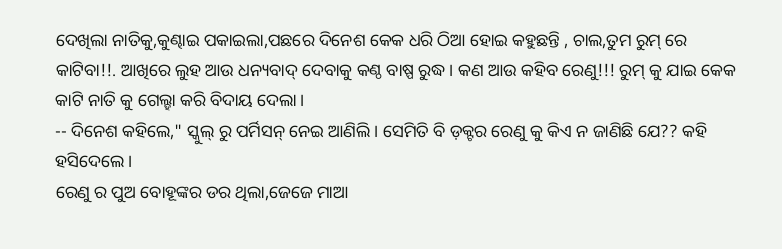ଦେଖିଲା ନାତିକୁ,କୁଣ୍ଢାଇ ପକାଇଲା,ପଛରେ ଦିନେଶ କେକ ଧରି ଠିଆ ହୋଇ କହୁଛନ୍ତି , ଚାଲ,ତୁମ ରୁମ୍ ରେ କାଟିବା!!. ଆଖିରେ ଲୁହ ଆଉ ଧନ୍ୟବାଦ୍ ଦେବାକୁ କଣ୍ଠ ବାଷ୍ପ ରୁଦ୍ଧ। କଣ ଆଉ କହିବ ରେଣୁ!!! ରୁମ୍ କୁ ଯାଇ କେକ କାଟି ନାତି କୁ ଗେଲ୍ହା କରି ବିଦାୟ ଦେଲା।
-- ଦିନେଶ କହିଲେ," ସ୍କୁଲ୍ ରୁ ପର୍ମିସନ୍ ନେଇ ଆଣିଲି। ସେମିତି ବି ଡ଼କ୍ଟର ରେଣୁ କୁ କିଏ ନ ଜାଣିଛି ଯେ?? କହି ହସିଦେଲେ।
ରେଣୁ ର ପୁଅ ବୋହୂଙ୍କର ଡର ଥିଲା,ଜେଜେ ମାଆ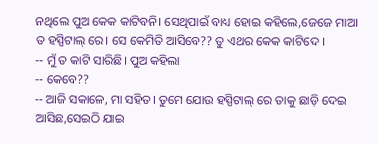ନଥିଲେ ପୁଅ କେକ କାଟିବନି। ସେଥିପାଇଁ ବାଧ୍ୟ ହୋଇ କହିଲେ,ଜେଜେ ମାଆ ତ ହସ୍ପିଟାଲ୍ ରେ। ସେ କେମିତି ଆସିବେ?? ତୁ ଏଥର କେକ କାଟିଦେ ।
-- ମୁଁ ତ କାଟି ସାରିଛି। ପୁଅ କହିଲା
-- କେବେ??
-- ଆଜି ସକାଳେ, ମା ସହିତ। ତୁମେ ଯୋଉ ହସ୍ପିଟାଲ୍ ରେ ତାକୁ ଛାଡ଼ି ଦେଇ ଆସିଛ,ସେଇଠି ଯାଇ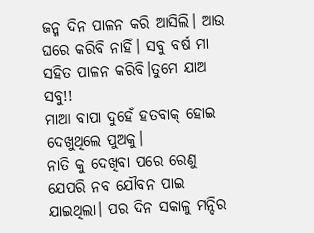ଜନ୍ମ ଦିନ ପାଳନ କରି ଆସିଲି। ଆଉ ଘରେ କରିବି ନାହିଁ। ସବୁ ବର୍ଷ ମା ସହିତ ପାଳନ କରିବି।ତୁମେ ଯାଅ ସବୁ!!
ମାଆ ବାପା ଦୁହେଁ ହତବାକ୍ ହୋଇ ଦେଖୁଥିଲେ ପୁଅକୁ।
ନାତି କୁ ଦେଖିବା ପରେ ରେଣୁ ଯେପରି ନବ ଯୌବନ ପାଇ ଯାଇଥିଲା। ପର ଦିନ ସକାଳୁ ମନ୍ଦିର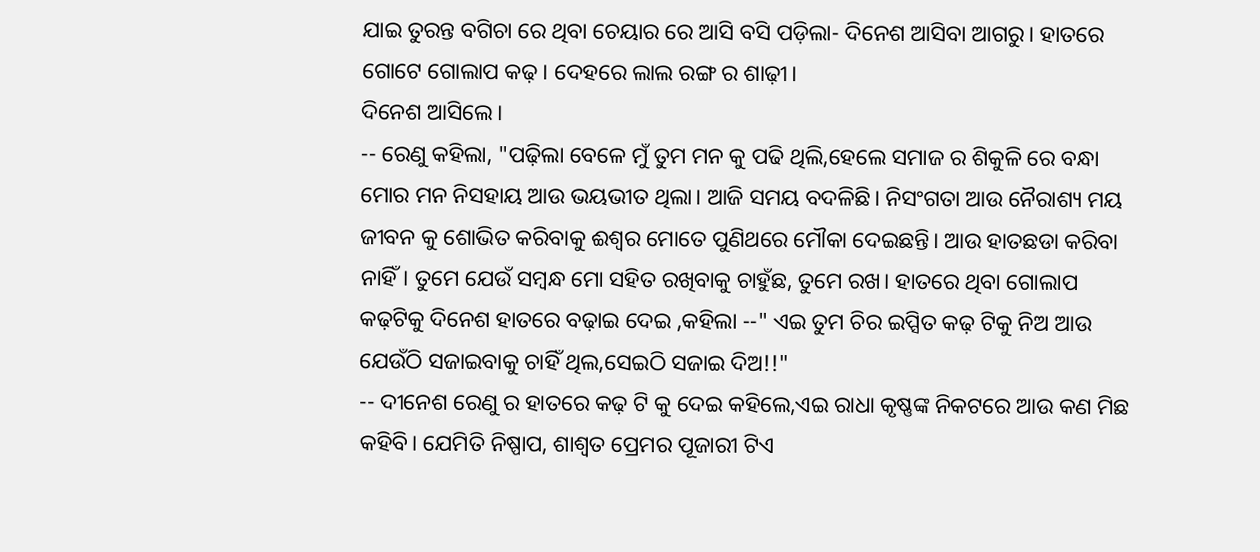ଯାଇ ତୁରନ୍ତ ବଗିଚା ରେ ଥିବା ଚେୟାର ରେ ଆସି ବସି ପଡ଼ିଲା- ଦିନେଶ ଆସିବା ଆଗରୁ। ହାତରେ ଗୋଟେ ଗୋଲାପ କଢ଼। ଦେହରେ ଲାଲ ରଙ୍ଗ ର ଶାଢ଼ୀ।
ଦିନେଶ ଆସିଲେ।
-- ରେଣୁ କହିଲା, "ପଢ଼ିଲା ବେଳେ ମୁଁ ତୁମ ମନ କୁ ପଢି ଥିଲି,ହେଲେ ସମାଜ ର ଶିକୁଳି ରେ ବନ୍ଧା ମୋର ମନ ନିସହାୟ ଆଉ ଭୟଭୀତ ଥିଲା। ଆଜି ସମୟ ବଦଳିଛି। ନିସଂଗତା ଆଉ ନୈରାଶ୍ୟ ମୟ ଜୀବନ କୁ ଶୋଭିତ କରିବାକୁ ଈଶ୍ୱର ମୋତେ ପୁଣିଥରେ ମୌକା ଦେଇଛନ୍ତି। ଆଉ ହାତଛଡା କରିବା ନାହିଁ। ତୁମେ ଯେଉଁ ସମ୍ବନ୍ଧ ମୋ ସହିତ ରଖିବାକୁ ଚାହୁଁଛ, ତୁମେ ରଖ। ହାତରେ ଥିବା ଗୋଲାପ କଢ଼ଟିକୁ ଦିନେଶ ହାତରେ ବଢ଼ାଇ ଦେଇ ,କହିଲା --" ଏଇ ତୁମ ଚିର ଇପ୍ସିତ କଢ଼ ଟିକୁ ନିଅ ଆଉ ଯେଉଁଠି ସଜାଇବାକୁ ଚାହିଁ ଥିଲ,ସେଇଠି ସଜାଇ ଦିଅ!!"
-- ଦୀନେଶ ରେଣୁ ର ହାତରେ କଢ଼ ଟି କୁ ଦେଇ କହିଲେ,ଏଇ ରାଧା କୃଷ୍ଣଙ୍କ ନିକଟରେ ଆଉ କଣ ମିଛ କହିବି। ଯେମିତି ନିଷ୍ପାପ, ଶାଶ୍ୱତ ପ୍ରେମର ପୂଜାରୀ ଟିଏ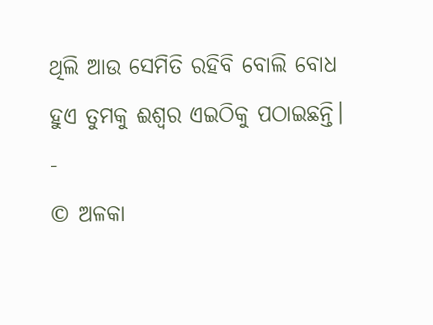ଥିଲି ଆଉ ସେମିତି ରହିବି ବୋଲି ବୋଧ ହୁଏ ତୁମକୁ ଈଶ୍ୱର ଏଇଠିକୁ ପଠାଇଛନ୍ତି।
-
© ଅଳକା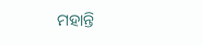ମହାନ୍ତି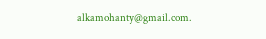alkamohanty@gmail.com.